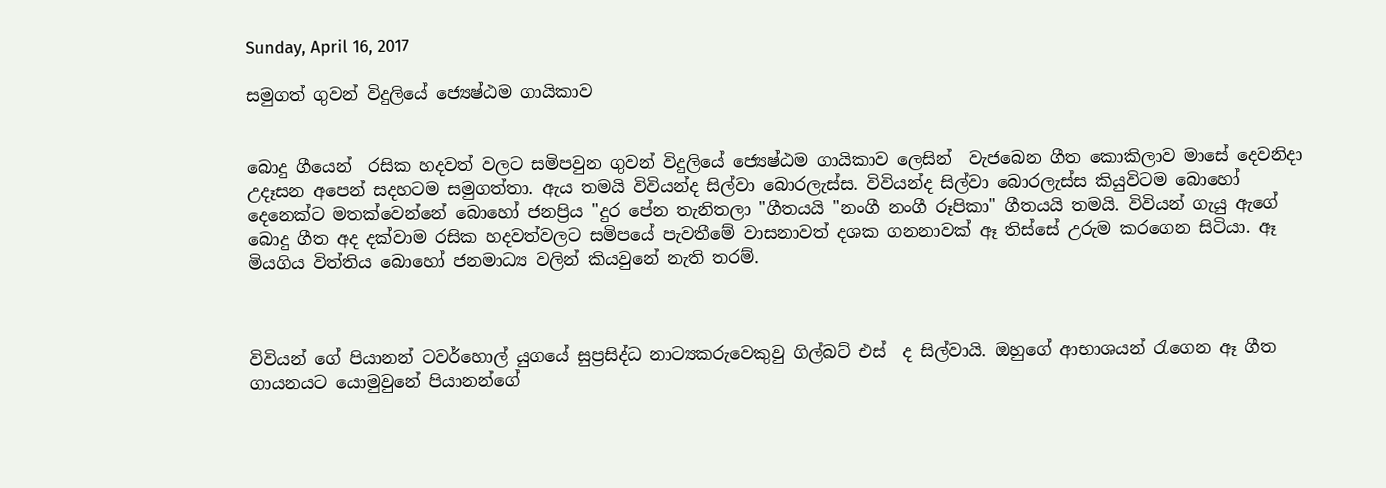Sunday, April 16, 2017

සමුගත් ගුවන් විදුලියේ ජ්‍යෙෂ්ඨම ගායිකාව


බොදු ගීයෙන්  රසික හදවත් වලට සමිපවුන ගුවන් විදුලියේ ජ්‍යෙෂ්ඨම ගායිකාව ලෙසින්  වැජබෙන ගීත කොකිලාව මාසේ දෙවනිදා උදෑසන අපෙන් සදහටම සමුගත්තා. ඇය තමයි විවියන්ද සිල්වා බොරලැස්ස. විවියන්ද සිල්වා බොරලැස්ස කියුවිටම බොහෝ දෙනෙක්ට මතක්වෙන්නේ බොහෝ ජනප්‍රිය "දුර පේන තැනිතලා "ගීතයයි "නංගී නංගී රූපිකා" ගීතයයි තමයි. විවියන් ගැයු ඇගේ බොදු ගීත අද දක්වාම රසික හදවත්වලට සමිපයේ පැවතීමේ වාසනාවත් දශක ගනනාවක් ඈ තිස්සේ උරුම කරගෙන සිටියා. ඈ මියගිය විත්තිය බොහෝ ජනමාධ්‍ය වලින් කියවුනේ නැති තරම්.



විවියන් ගේ පියානන් ටවර්හොල් යුගයේ සුප්‍රසිද්ධ නාට්‍යකරුවෙකුවු ගිල්බට් එස්  ද සිල්වායි. ඔහුගේ ආභාශයන් රැගෙන ඈ ගීත ගායනයට යොමුවුනේ පියානන්ගේ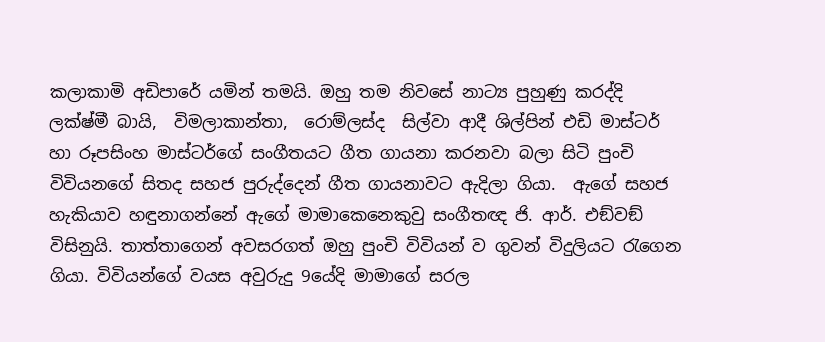කලාකාමි අඩිපාරේ යමින් තමයි. ඔහු තම නිවසේ නාට්‍ය පුහුණු කරද්දි ලක්ෂ්මී බායි,  විමලාකාන්තා,  රොම්ලස්ද  සිල්වා ආදී ශිල්පින් එඩි මාස්ටර්  හා රූපසිංහ මාස්ටර්ගේ සංගීතයට ගීත ගායනා කරනවා බලා සිටි පුංචි විවියනගේ සිතද සහජ පුරුද්දෙන් ගීත ගායනාවට ඇදිලා ගියා.  ඇගේ සහජ හැකියාව හඳුනාගන්නේ ඇගේ මාමාකෙනෙකුවු සංගීතඥ ජි. ආර්. එඞ්වඞ් විසිනුයි. තාත්තාගෙන් අවසරගත් ඔහු පුංචි විවියන් ව ගුවන් විදුලියට රැගෙන ගියා. විවියන්ගේ වයස අවුරුදු 9යේදි මාමාගේ සරල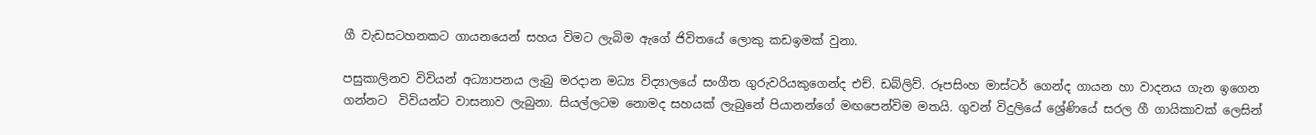ගී වැඩසටහනකට ගායනයෙන් සහය විමට ලැබිම ඇගේ ජිවිතයේ ලොකු කඩඉමක් වුනා.

පසුකාලිනව විවියන් අධ්‍යාපනය ලැබු මරදාන මධ්‍ය විද්‍යාලයේ සංගීත ගුරුවරියකුගෙන්ද එච්. ඩබ්ලිව්. රූපසිංහ මාස්ටර් ගෙන්ද ගායන හා වාදනය ගැන ඉගෙන ගන්නට  විවියන්ට වාසනාව ලැබුනා. සියල්ලටම නොමද සහයක් ලැබුනේ පියානන්ගේ මඟපෙන්විම මතයි. ගුවන් විදුලියේ ශ්‍රේණියේ සරල ගී ගායිකාවක් ලෙසින්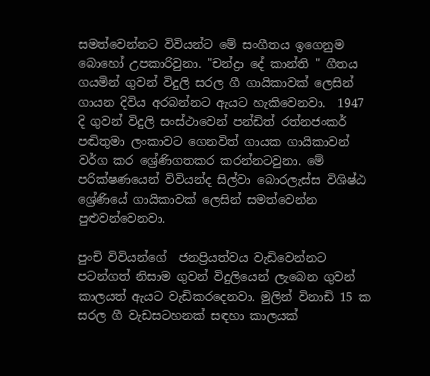සමත්වෙන්නට විවියන්ට මේ සංගීතය ඉගෙනුම බොහෝ උපකාරිවුනා. "චන්ද්‍රා දේ කාන්ති " ගීතය ගයමින් ගුවන් විදුලි සරල ගී ගායිකාවක් ලෙසින් ගායන දිවිය අරබන්නට ඇයට හැකිවෙනවා.  1947 දි ගුවන් විදුලි සංස්ථාවෙන් පන්ඩිත් රත්නජංකර්  පඬිතුමා ලංකාවට ගෙනවිත් ගායක ගායිකාවන් වර්ග කර ශ්‍රේණිගතකර කරන්නටවුනා. මේ පරික්ෂණයෙන් විවියන්ද සිල්වා බොරලැස්ස විශිෂ්ඨ ශ්‍රේණියේ ගායිකාවක් ලෙසින් සමත්වෙන්න පුළුවන්වෙනවා.

පුංචි විවියන්ගේ  ජනප්‍රියත්වය වැඩිවෙන්නට පටන්ගත් නිසාම ගුවන් විදුලියෙන් ලැබෙන ගුවන් කාලයත් ඇයට වැඩිකරදෙනවා. මුලින් විනාඩි 15 ක සරල ගී වැඩසටහනක් සඳහා කාලයක්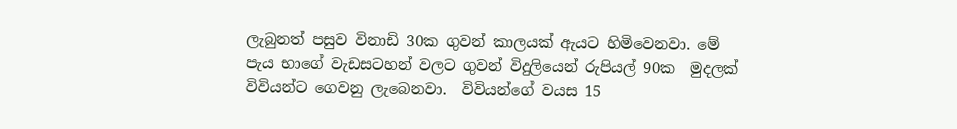ලැබුනත් පසුව විනාඩි 30ක ගුවන් කාලයක් ඇයට හිමිවෙනවා. මේ පැය භාගේ වැඩසටහන් වලට ගුවන් විදුලියෙන් රුපියල් 90ක  මුදලක් විවියන්ට ගෙවනු ලැබෙනවා.  විවියන්ගේ වයස 15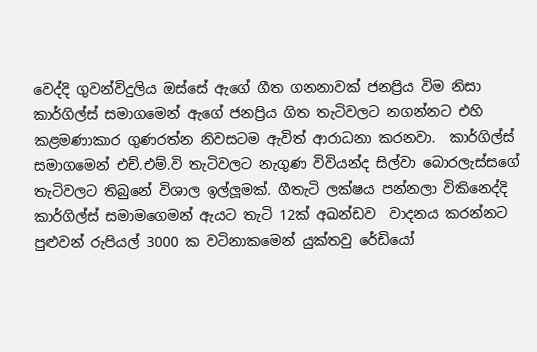වෙද්දි ගුවන්විදුලිය ඔස්සේ ඇගේ ගීත ගනනාවක් ජනප්‍රිය විම නිසා කාර්ගිල්ස් සමාගමෙන් ඇගේ ජනප්‍රිය ගිත තැටිවලට නගන්නට එහි කළමණාකාර ගුණරත්න නිවසටම ඇවිත් ආරාධනා කරනවා.  කාර්ගිල්ස් සමාගමෙන් එච්.එම්.වි තැටිවලට නැගුණ විවියන්ද සිල්වා බොරලැස්සගේ තැටිවලට තිබුනේ විශාල ඉල්ලූමක්. ගීතැටි ලක්ෂය පන්නලා විකිනෙද්දි කාර්ගිල්ස් සමාමගෙමන් ඇයට තැටි 12ක් අඛන්ඩව  වාදනය කරන්නට පුළුවන් රුපියල් 3000 ක වටිනාකමෙන් යුක්තවු රේඩියෝ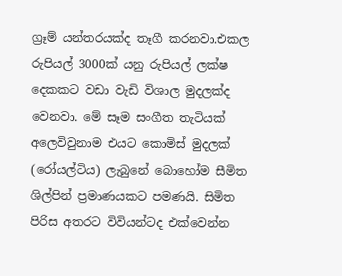ග්‍රෑම් යන්තරයක්ද තෑගී කරනවා.එකල රුපියල් 3000ක් යනු රුපියල් ලක්ෂ දෙකකට වඩා වැඩි විශාල මුදලක්ද වෙනවා. මේ සෑම සංගීත තැටියක් අලෙවිවුනාම එයට කොමිස් මුදලක් (රෝයල්ටිය) ලැබුනේ බොහෝම සීමිත ශිල්පින් ප්‍රමාණයකට පමණයි. සිමිත පිරිස අතරට විවියන්ටද එක්වෙන්න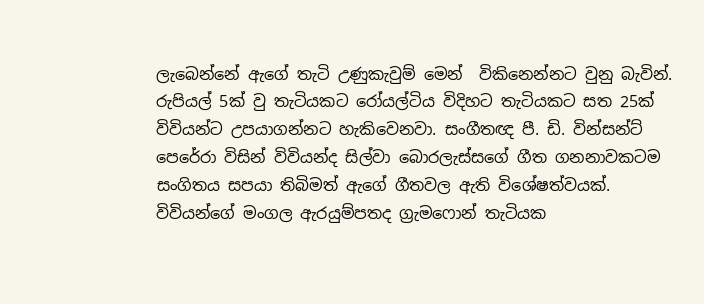ලැබෙන්නේ ඇගේ තැටි උණුකැවුම් මෙන්  විකිනෙන්නට වුනු බැවින්. රුපියල් 5ක් වු තැටියකට රෝයල්ටිය විදිහට තැටියකට සත 25ක් විවියන්ට උපයාගන්නට හැකිවෙනවා. සංගීතඥ පී. ඩි. වින්සන්ට් පෙරේරා විසින් විවියන්ද සිල්වා බොරලැස්සගේ ගීත ගනනාවකටම සංගිතය සපයා තිබිමත් ඇගේ ගීතවල ඇති විශේෂත්වයක්. විවියන්ගේ මංගල ඇරයුම්පතද ග්‍රැමෆොන් තැටියක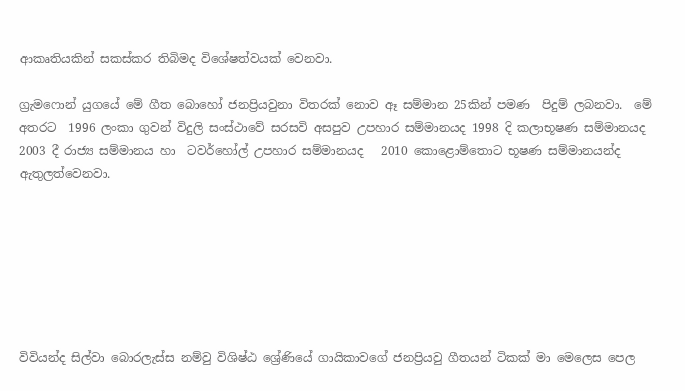ආකෘතියකින් සකස්කර තිබිමද විශේෂත්වයක් වෙනවා.

ග්‍රැමෆොන් යුගයේ මේ ගීත බොහෝ ජනප්‍රියවුනා විතරක් නොව ඈ සම්මාන 25කින් පමණ  පිදුම් ලබනවා.  මේ අතරට  1996 ලංකා ගුවන් විදුලි සංස්ථාවේ සරසවි අසපුව උපහාර සම්මානයද 1998 දි කලාභූෂණ සම්මානයද  2003 දී රාජ්‍ය සම්මානය හා  ටවර්හෝල් උපහාර සම්මානයද   2010 කොළොම්තොට භූෂණ සම්මානයන්ද ඇතුලත්වෙනවා.







විවියන්ද සිල්වා බොරලැස්ස නම්වු විශිෂ්ඨ ශ්‍රේණියේ ගායිකාවගේ ජනප්‍රියවු ගීතයන් ටිකක් මා මෙලෙස පෙල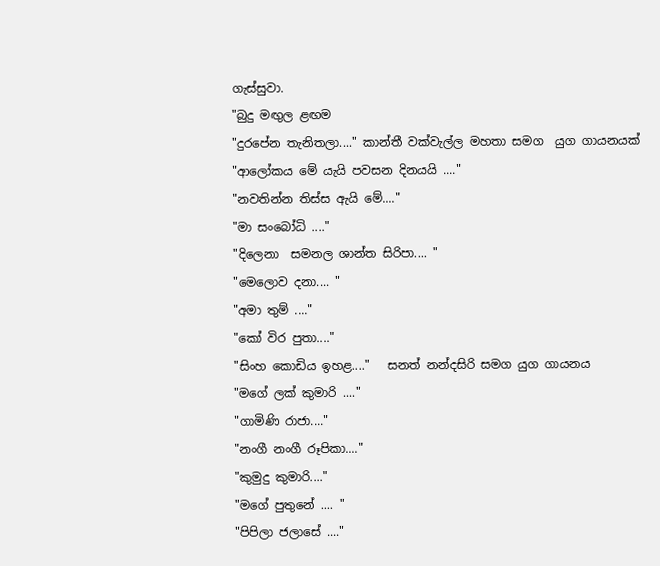ගැස්සුවා.
"බුදු මඟුල ළඟම
"දුරපේන තැනිතලා...." කාන්තී වක්වැල්ල මහතා සමග  යුග ගායනයක්
"ආලෝකය මේ යැයි පවසන දිනයයි ...."
"නවතින්න තිස්ස ඇයි මේ...."
"මා සංබෝධි ...."
"දිලෙනා  සමනල ශාන්ත සිරිපා.... "
"මෙලොව දනා.... "
"අමා තුම් ...."
"කෝ විර පුතා...."
"සිංහ කොඩිය ඉහළ...."   සනත් නන්දසිරි සමග යුග ගායනය
"මගේ ලක් කුමාරි ...."
"ගාමිණි රාජා...."
"නංගී නංගී රූපිකා...."
"කුමුදු කුමාරි...."
"මගේ පුතුනේ .... "
"පිපිලා ජලාසේ ...."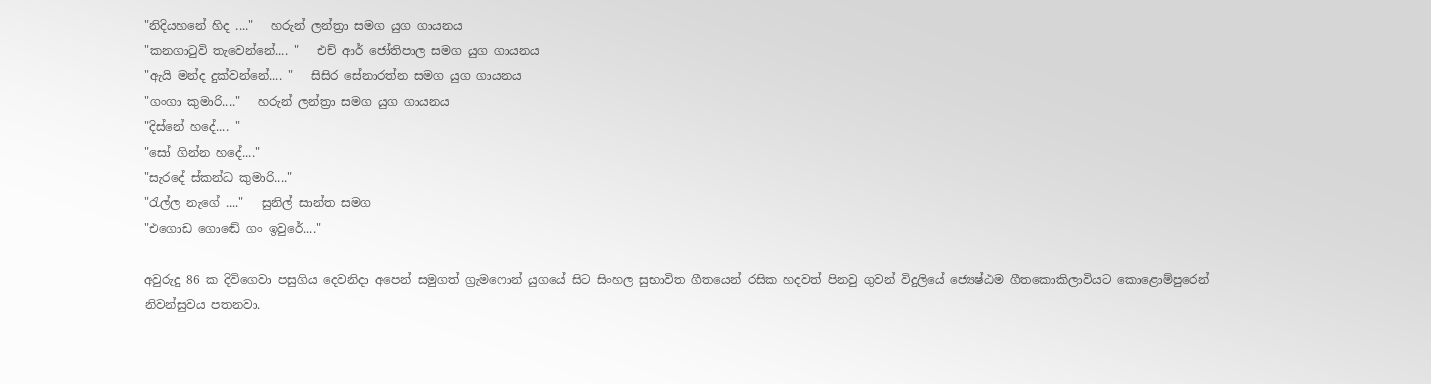"නිදියහනේ හිද ...."   හරුන් ලන්ත්‍රා සමග යුග ගායනය
"කනගාටුවි තැවෙන්නේ.... "   එච් ආර් ජෝතිපාල සමග යුග ගායනය
"ඇයි මන්ද දුක්වන්නේ.... "   සිසිර සේනාරත්න සමග යුග ගායනය
"ගංගා කුමාරි...."   හරුන් ලන්ත්‍රා සමග යුග ගායනය
"දිස්නේ හදේ.... "
"සෝ ගින්න හදේ...."
"සැරදේ ස්කන්ධ කුමාරි...."
"රැල්ල නැගේ ...."   සුනිල් සාන්ත සමග
"එගොඩ ගොඬේ ගං ඉවුරේ...."

අවුරුදු 86 ක දිවිගෙවා පසුගිය දෙවනිදා අපෙන් සමුගත් ග්‍රැමෆොන් යුගයේ සිට සිංහල සුභාවිත ගීතයෙන් රසික හදවත් පිනවු ගුවන් විදුලියේ ජ්‍යෙෂ්ඨම ගීතකොකිලාවියට කොළොම්පුරෙන් නිවන්සුවය පතනවා.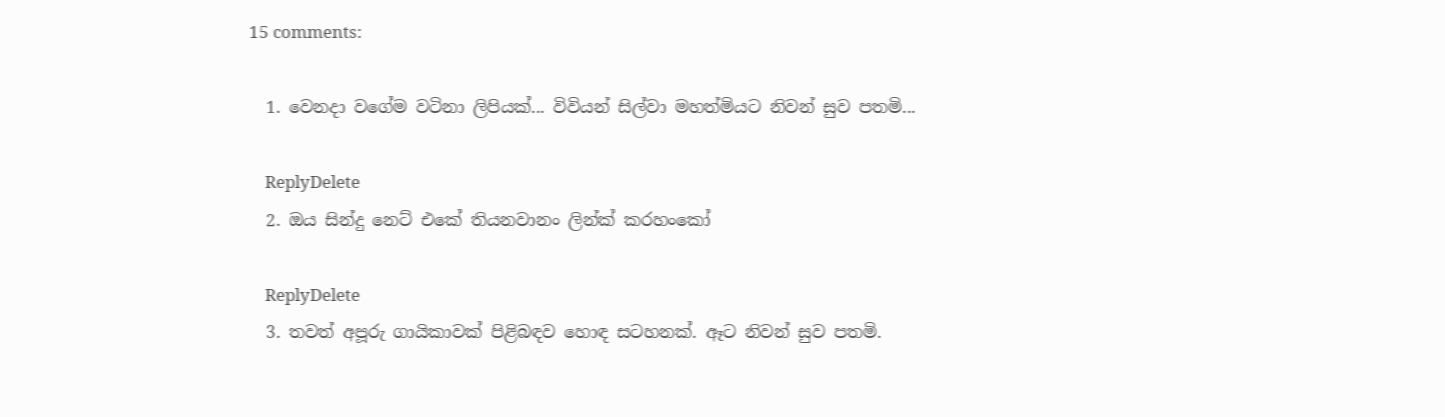15 comments:

  1. වෙනදා වගේම වටිනා ලිපියක්... විවියන් සිල්වා මහත්මියට නිවන් සුව පතමි...

    ReplyDelete
  2. ඔය සින්දු නෙට් එකේ තියනවානං ලින්ක් කරහංකෝ

    ReplyDelete
  3. තවත් අපූරු ගායිකාවක් පිළිබඳව හොඳ සටහනක්. ඈට නිවන් සුව පතමි.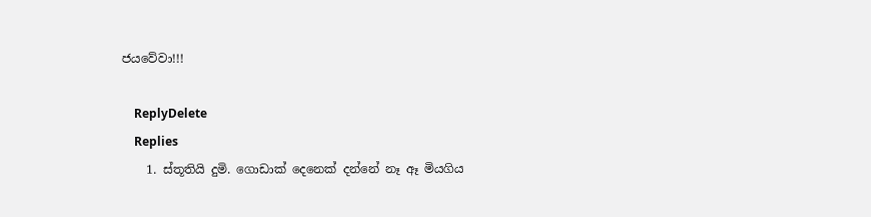ජයවේවා!!!

    ReplyDelete
    Replies
    1. ස්තූතියි දුමි. ගොඩාක් දෙනෙක් දන්නේ නෑ ඈ මියගිය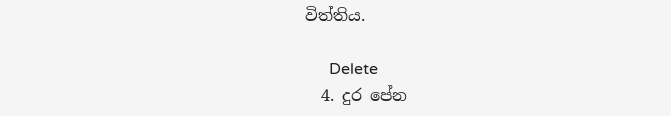විත්තිය.

      Delete
  4. දුර පේන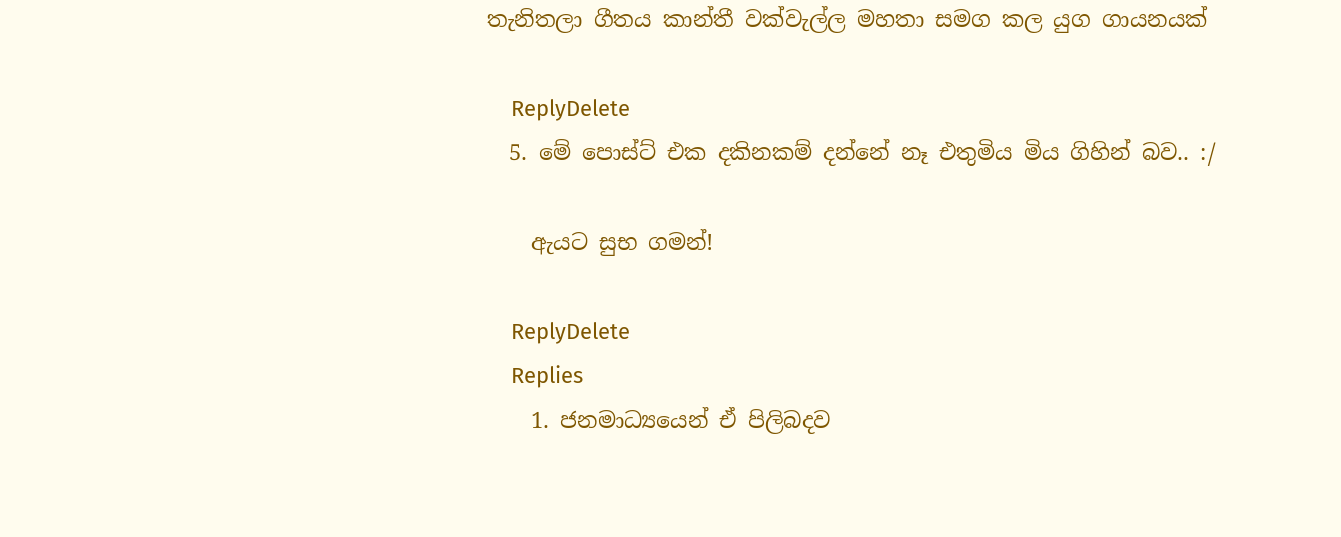තැනිතලා ගීතය කාන්තී වක්වැල්ල මහතා සමග කල යුග ගායනයක්

    ReplyDelete
  5. මේ පොස්ට් එක දකිනකම් දන්නේ නෑ එතුමිය මිය ගිහින් බව.. :/

    ඇයට සුභ ගමන්!

    ReplyDelete
    Replies
    1. ජනමාධ්‍යයෙන් ඒ පිලිබදව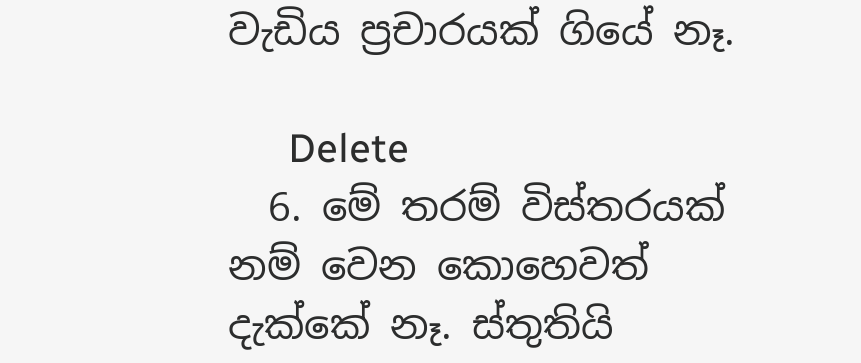වැඩිය ප්‍රචාරයක් ගියේ නෑ.

      Delete
  6. මේ තරම් විස්තරයක් නම් වෙන කොහෙවත් දැක්කේ නෑ. ස්තුතියි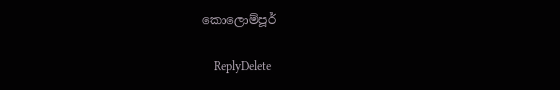කොලොම්පූර්

    ReplyDelete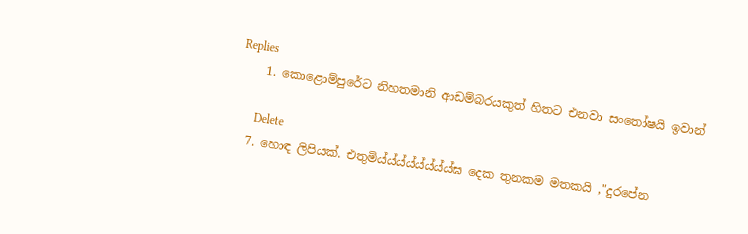Replies
    1. කොළොම්පුරේට නිහතමානි ආඩම්බරයකුත් හිතට එනවා සංතෝෂයි ඉවාන්

      Delete
  7. හොඳ ලිපියක්. එතුමිය්ය්ය්ය්ය්ය්ය්ය්ඝ දෙක තුනකම මතකයි ,"දුරපේන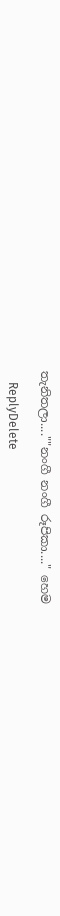තැනිතලා....""නංගී නංගී රූපිකා...." හෙම

    ReplyDelete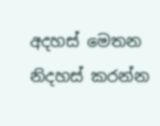අදහස් මෙතන නිදහස් කරන්න